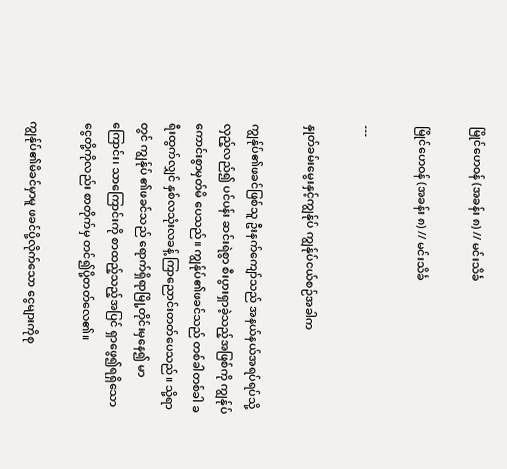မြိုင်ဟေဝန် (အခန်း ၈) // မင်းသိင်္ခ

မြိုင်ဟေဝန် (အခန်း ၈) // မင်းသိင်္ခ

---

နှုတ်ခမ်းမွေးနှင့်ကျွန်ုပ် ကျွန်ုပ်ငယ်စဉ်အခါက

ကျွန်ုပ်၏ဖခင်ဖြစ်သူ ဦးနက်ကျော်သည် အနယ်နယ်အရပ်ရပ်သို့ လှည့်လည်၍ ပင်ပန်း ဆင်းရဲစွာ စီးပွားရှာခဲ့သည့်အဖြစ်ကို ကျွန်ုပ် ကောင်းစွာမှတ်မိ ပေသည်။ ကျွန်ုပ်၏ဖခင်သည် တစ်ခါတစ်ခါ ခရီးထွက်လျှင် နှစ်လသုံးလခန့် ကြာညောင်းတတ်ပေသည်။ သို့ရာတွင် ကျွန်ုပ် ၏ဖခင်သည် ရောက်ရှိရာမြို့တိုင်းမှနေ၍ မာကြောင်း၊ သာကြောင်းကို စာထည့်သည့်အပြင် ရှာဖွေ၍ရရှိသော ငွေတို့ကိုလည်း စာတိုက်မှ တင်၍ပို့တတ်လေ၏။

ကျွန်ုပ်၏မိခင်မှာမူ ဖခင်ပို့လိုက်သော ငွေများကိုစု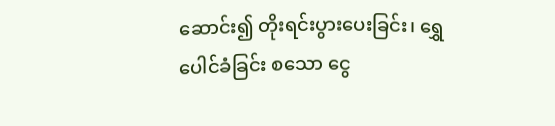ဆောင်း၍ တိုးရင်းပွားပေးခြင်း၊ ရွှေပေါင်ခံခြင်း စသော ငွေ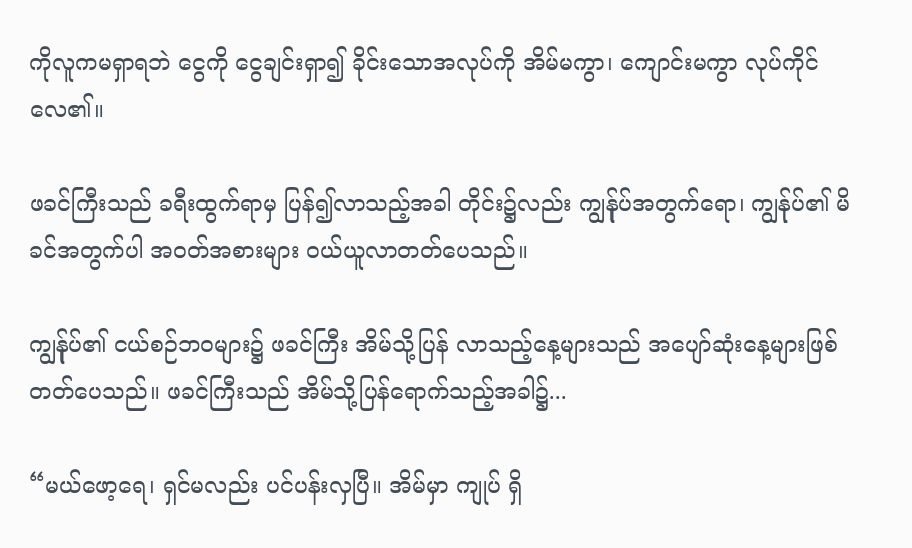ကိုလူကမရှာရဘဲ ငွေကို ငွေချင်းရှာ၍ ခိုင်းသောအလုပ်ကို အိမ်မကွာ၊ ကျောင်းမကွာ လုပ်ကိုင်လေ၏။

ဖခင်ကြီးသည် ခရီးထွက်ရာမှ ပြန်၍လာသည့်အခါ တိုင်း၌လည်း ကျွန်ုပ်အတွက်ရော၊ ကျွန်ုပ်၏ မိခင်အတွက်ပါ အဝတ်အစားများ ဝယ်ယူလာတတ်ပေသည်။

ကျွန်ုပ်၏ ငယ်စဉ်ဘဝများ၌ ဖခင်ကြီး အိမ်သို့ပြန် လာသည့်နေ့များသည် အပျော်ဆုံးနေ့များဖြစ်တတ်ပေသည်။ ဖခင်ကြီးသည် အိမ်သို့ပြန်ရောက်သည့်အခါ၌...

“မယ်ဖော့ရေ၊ ရှင်မလည်း ပင်ပန်းလှပြီ။ အိမ်မှာ ကျုပ် ရှိ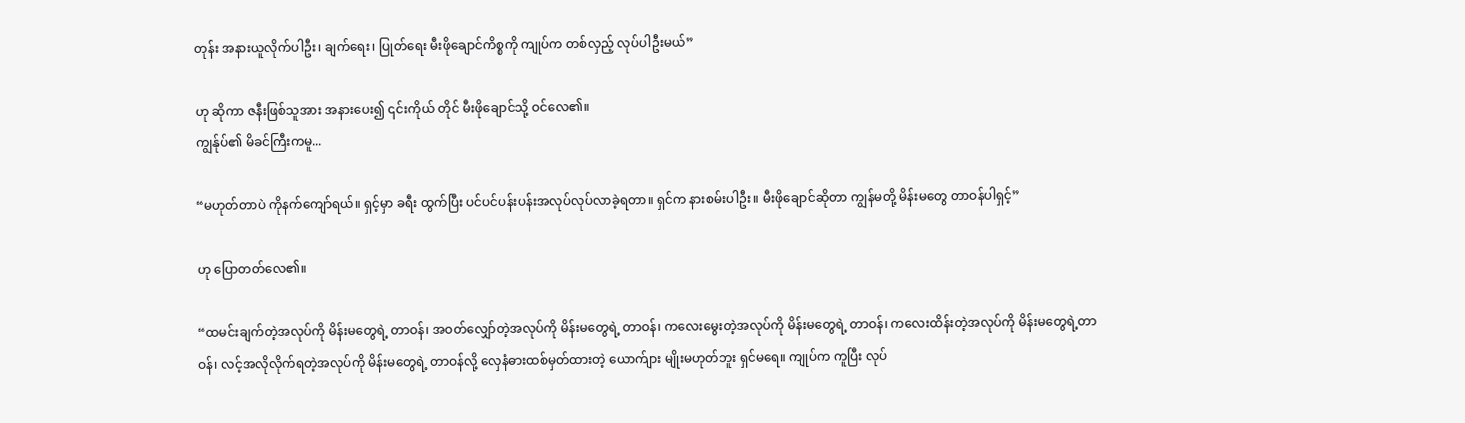တုန်း အနားယူလိုက်ပါဦး၊ ချက်ရေး၊ ပြုတ်ရေး မီးဖိုချောင်ကိစ္စကို ကျုပ်က တစ်လှည့် လုပ်ပါဦးမယ်”

ဟု ဆိုကာ ဇနီးဖြစ်သူအား အနားပေး၍ ၎င်းကိုယ် တိုင် မီးဖိုချောင်သို့ ဝင်လေ၏။
ကျွန်ုပ်၏ မိခင်ကြီးကမူ...

“မဟုတ်တာပဲ ကိုနက်ကျော်ရယ်။ ရှင့်မှာ ခရီး ထွက်ပြီး ပင်ပင်ပန်းပန်းအလုပ်လုပ်လာခဲ့ရတာ။ ရှင်က နားစမ်းပါဦး။ မီးဖိုချောင်ဆိုတာ ကျွန်မတို့ မိန်းမတွေ တာဝန်ပါရှင့်”

ဟု ပြောတတ်လေ၏။

“ထမင်းချက်တဲ့အလုပ်ကို မိန်းမတွေရဲ့ တာဝန်၊ အဝတ်လျှော်တဲ့အလုပ်ကို မိန်းမတွေရဲ့ တာဝန်၊ ကလေးမွေးတဲ့အလုပ်ကို မိန်းမတွေရဲ့ တာဝန်၊ ကလေးထိန်းတဲ့အလုပ်ကို မိန်းမတွေရဲ့တာဝန်၊ လင့်အလိုလိုက်ရတဲ့အလုပ်ကို မိန်းမတွေရဲ့ တာဝန်လို့ လှေနံဓားထစ်မှတ်ထားတဲ့ ယောက်ျား မျိုးမဟုတ်ဘူး ရှင်မရေ။ ကျုပ်က ကူပြီး လုပ်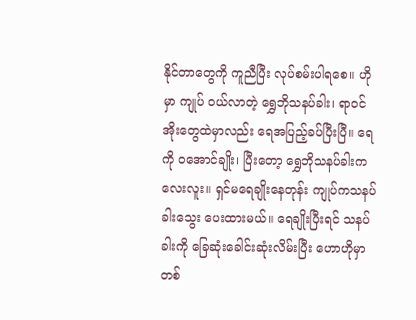နိုင်တာတွေကို ကူညီပြီး လုပ်စမ်းပါရစေ။ ဟိုမှာ ကျုပ် ဝယ်လာတဲ့ ရွှေဘိုသနပ်ခါး၊ ရာဝင်အိုးတွေထဲမှာလည်း ရေအပြည့်ခပ်ပြီးပြီ။ ရေကို ဝအောင်ချိုး၊ ပြီးတော့ ရွှေဘိုသနပ်ခါးကလေးလူး။ ရှင်မရေချိုးနေတုန်း ကျုပ်ကသနပ်ခါးသွေး ပေးထားမယ်။ ရေချိုးပြီးရင် သနပ်ခါးကို ခြေဆုံးခေါင်းဆုံးလိမ်းပြီး ဟောဟိုမှာ တစ်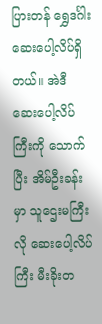ပြားတန် ရွှေဒင်္ဂါးဆေးပေါ့လိပ်ရှိတယ်။ အဲဒီ ဆေးပေါ့လိပ်ကြီးကို သောက်ပြီး အိမ်ဦးခန်းမှာ သူဌေးမကြီးလို ဆေးပေါ့လိပ်ကြီး မီးခိုးတ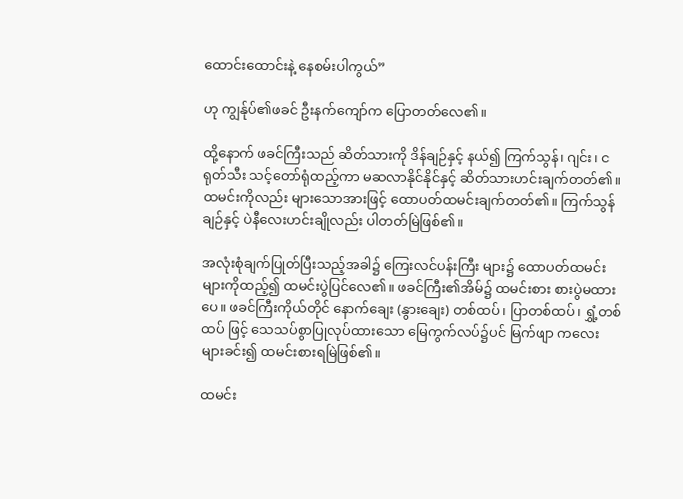ထောင်းထောင်းနဲ့ နေစမ်းပါကွယ်”

ဟု ကျွန်ုပ်၏ဖခင် ဦးနက်ကျော်က ပြောတတ်လေ၏။

ထို့နောက် ဖခင်ကြီးသည် ဆိတ်သားကို ဒိန်ချဉ်နှင့် နယ်၍ ကြက်သွန်၊ ဂျင်း၊ ငရုတ်သီး သင့်တော်ရုံထည့်ကာ မဆလာနိုင်နိုင်နှင့် ဆိတ်သားဟင်းချက်တတ်၏။ ထမင်းကိုလည်း များသောအားဖြင့် ထောပတ်ထမင်းချက်တတ်၏။ ကြက်သွန်ချဉ်နှင့် ပဲနီလေးဟင်းချိုလည်း ပါတတ်မြဲဖြစ်၏။

အလုံးစုံချက်ပြုတ်ပြီးသည့်အခါ၌ ကြေးလင်ပန်းကြီး များ၌ ထောပတ်ထမင်းများကိုထည့်၍ ထမင်းပွဲပြင်လေ၏။ ဖခင်ကြီး၏အိမ်၌ ထမင်းစား စားပွဲမထားပေ။ ဖခင်ကြီးကိုယ်တိုင် နောက်ချေး (နွားချေး) တစ်ထပ်၊ ပြာတစ်ထပ်၊ ရွှံ့တစ်ထပ် ဖြင့် သေသပ်စွာပြုလုပ်ထားသော မြေကွက်လပ်၌ပင် မြက်ဖျာ ကလေးများခင်း၍ ထမင်းစားရမြဲဖြစ်၏။

ထမင်း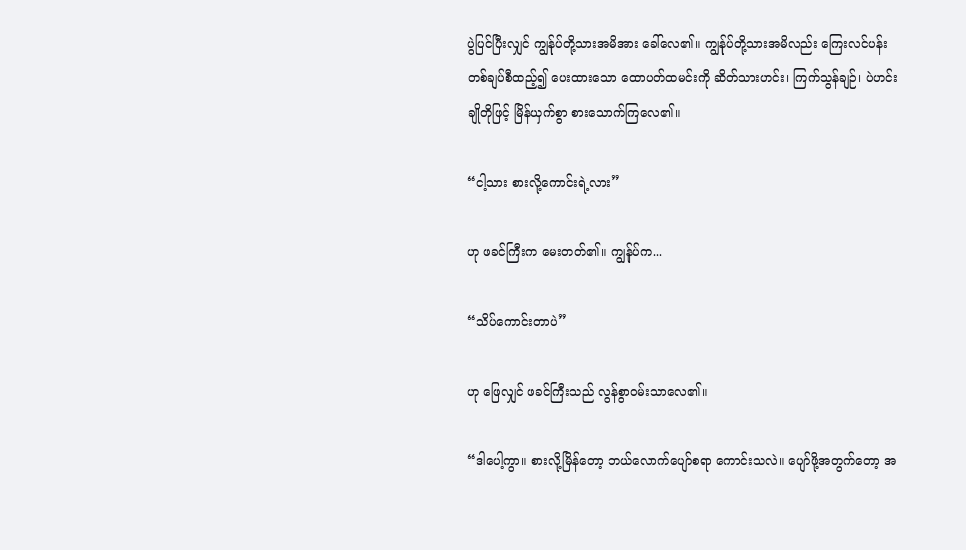ပွဲပြင်ပြီးလျှင် ကျွန်ုပ်တို့သားအမိအား ခေါ်လေ၏။ ကျွန်ုပ်တို့သားအမိလည်း ကြေးလင်ပန်းတစ်ချပ်စီထည့်၍ ပေးထားသော ထောပတ်ထမင်းကို ဆိတ်သားဟင်း၊ ကြက်သွန်ချဉ်၊ ပဲဟင်းချိုတိုဖြင့် မြိန်ယှက်စွာ စားသောက်ကြလေ၏။

“ငါ့သား စားလို့ကောင်းရဲ့လား”

ဟု ဖခင်ကြီးက မေးတတ်၏။ ကျွန်ုပ်က...

“သိပ်ကောင်းတာပဲ”

ဟု ဖြေလျှင် ဖခင်ကြီးသည် လွန်စွာဝမ်းသာလေ၏။

“ဒါပေါ့ကွာ။ စားလို့မြိန်တော့ ဘယ်လောက်ပျော်စရာ ကောင်းသလဲ။ ပျော်ဖို့အတွက်တော့ အ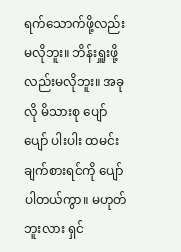ရက်သောက်ဖို့လည်း မလိုဘူး။ ဘိန်းရှူးဖို့ လည်းမလိုဘူး။ အခုလို မိသားစု ပျော်ပျော် ပါးပါး ထမင်းချက်စားရင်ကို ပျော်ပါတယ်ကွာ။ မဟုတ်ဘူးလား ရှင်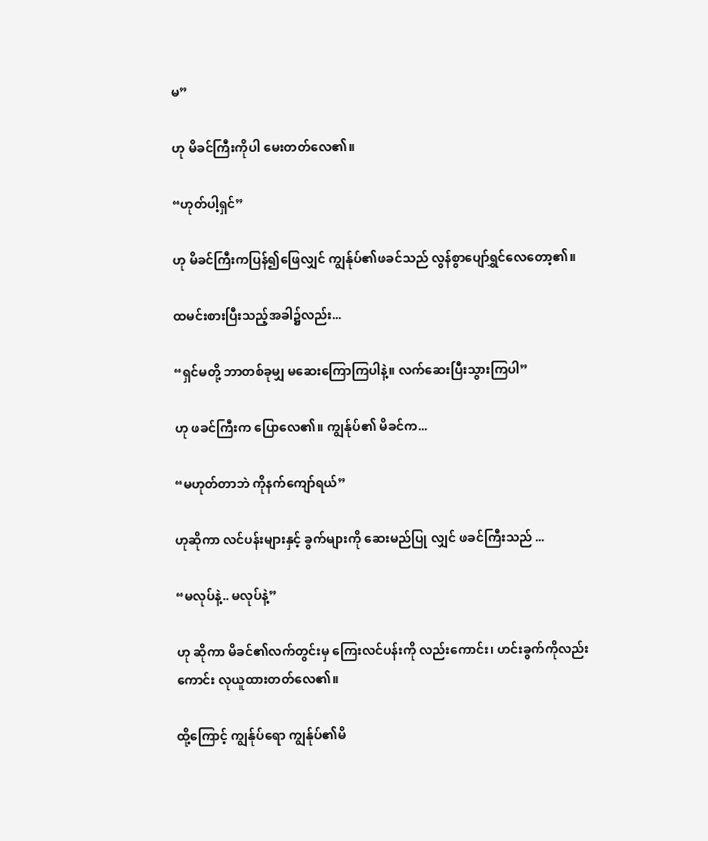မ”

ဟု မိခင်ကြီးကိုပါ မေးတတ်လေ၏။

“ဟုတ်ပါ့ရှင်”

ဟု မိခင်ကြီးကပြန်၍ဖြေလျှင် ကျွန်ုပ်၏ဖခင်သည် လွန်စွာပျော်ရွှင်လေတော့၏။

ထမင်းစားပြီးသည့်အခါ၌လည်း...

“ရှင်မတို့ ဘာတစ်ခုမျှ မဆေးကြောကြပါနဲ့။ လက်ဆေးပြီးသွားကြပါ”

ဟု ဖခင်ကြီးက ပြောလေ၏။ ကျွန်ုပ်၏ မိခင်က...

“မဟုတ်တာဘဲ ကိုနက်ကျော်ရယ်”

ဟုဆိုကာ လင်ပန်းများနှင့် ခွက်များကို ဆေးမည်ပြု လျှင် ဖခင်ကြီးသည် ...

“မလုပ်နဲ့.. မလုပ်နဲ့”

ဟု ဆိုကာ မိခင်၏လက်တွင်းမှ ကြေးလင်ပန်းကို လည်းကောင်း၊ ဟင်းခွက်ကိုလည်းကောင်း လုယူထားတတ်လေ၏။

ထို့ကြောင့် ကျွန်ုပ်ရော ကျွန်ုပ်၏မိ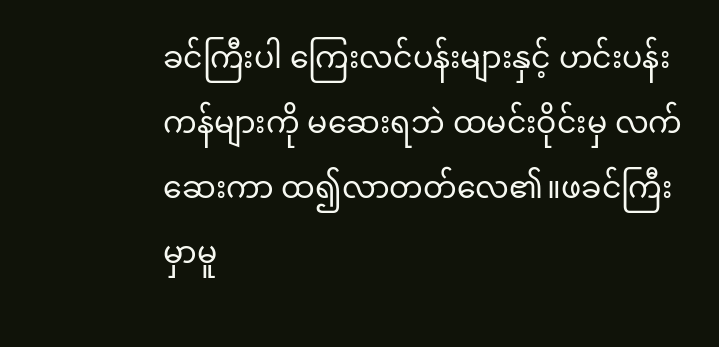ခင်ကြီးပါ ကြေးလင်ပန်းများနှင့် ဟင်းပန်းကန်များကို မဆေးရဘဲ ထမင်းဝိုင်းမှ လက်ဆေးကာ ထ၍လာတတ်လေ၏။ဖခင်ကြီးမှာမူ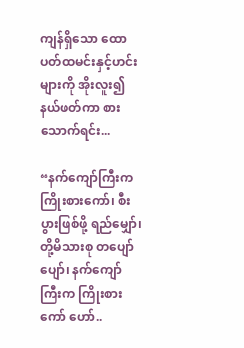ကျန်ရှိသော ထောပတ်ထမင်းနှင့်ဟင်း များကို အိုးလူး၍နယ်ဖတ်ကာ စားသောက်ရင်း...

“နက်ကျော်ကြီးက ကြိုးစားကော်၊ စီးပွားဖြစ်ဖို့ ရည်မျှော်၊ တို့မိသားစု တပျော်ပျော်၊ နက်ကျော် ကြီးက ကြိုးစားကော် ဟော်..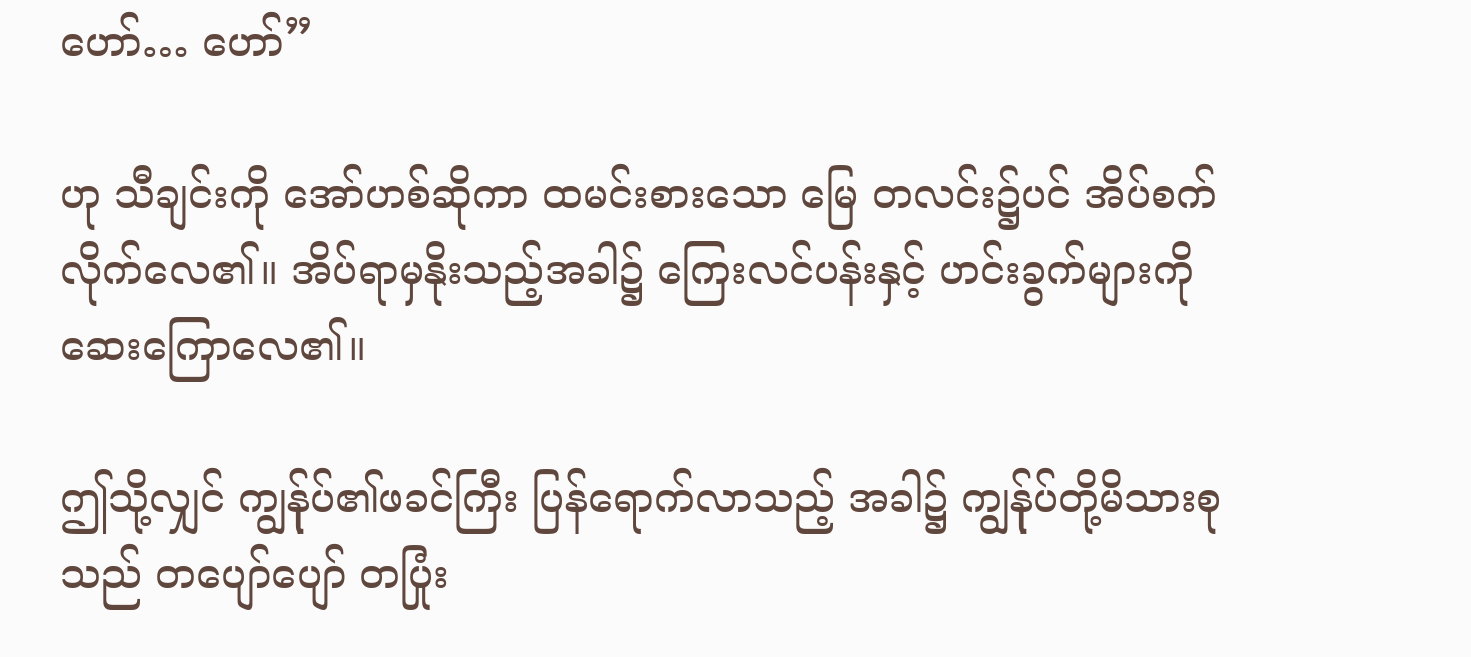ဟော်… ဟော်”

ဟု သီချင်းကို အော်ဟစ်ဆိုကာ ထမင်းစားသော မြေ တလင်း၌ပင် အိပ်စက်လိုက်လေ၏။ အိပ်ရာမှနိုးသည့်အခါ၌ ကြေးလင်ပန်းနှင့် ဟင်းခွက်များကို ဆေးကြောလေ၏။

ဤသို့လျှင် ကျွန်ုပ်၏ဖခင်ကြီး ပြန်ရောက်လာသည့် အခါ၌ ကျွန်ုပ်တို့မိသားစုသည် တပျော်ပျော် တပြုံး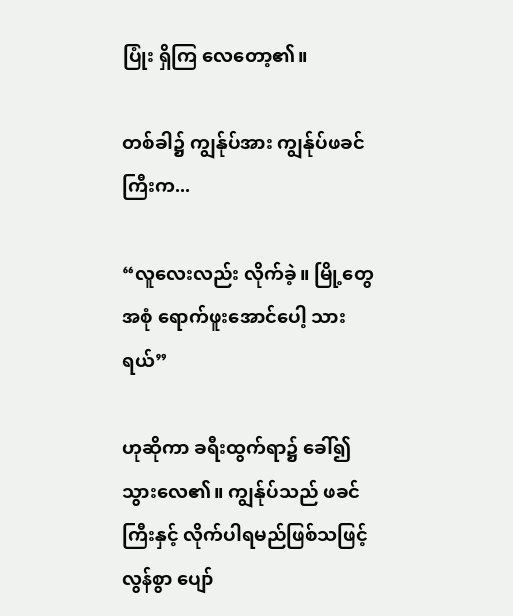ပြုံး ရှိကြ လေတော့၏။

တစ်ခါ၌ ကျွန်ုပ်အား ကျွန်ုပ်ဖခင်ကြီးက...

“လူလေးလည်း လိုက်ခဲ့။ မြို့တွေအစုံ ရောက်ဖူးအောင်ပေါ့ သားရယ်”

ဟုဆိုကာ ခရီးထွက်ရာ၌ ခေါ်၍သွားလေ၏။ ကျွန်ုပ်သည် ဖခင်ကြီးနှင့် လိုက်ပါရမည်ဖြစ်သဖြင့် လွန်စွာ ပျော်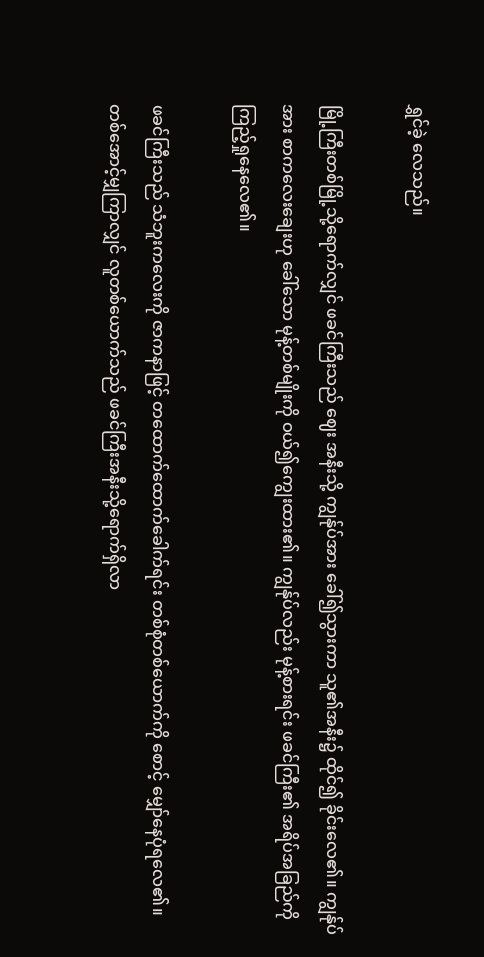ရွှင်ခဲ့ လေသည်။

မြို့ကြီးတစ်မြို့သို့ရောက်လျှင် ဖခင်ကြီးသည် ဈေး အနီးသို့ ကျွန်ုပ်အား ခေါ်၍သွားကာ သူ၏အနီး၌ ထိုင်၍ ခိုင်းလေ၏။ ကျွန်ုပ်အား စာကလေးချေးဟု ခေါ်သော မုန့်တစ်မျိုးကို ဝယ်၍ကျွေးထား၏။ ကျွန်ုပ်လည်း မုန့်စားရင်း ဖခင်ကြီး၏ အရိပ်အခြည်ကို ကြည့်ရှုနေလေ၏။

ဖခင်ကြီးသည် သံဘူးကလေးကို ဇာကနာဖြင့် တထောက်ထောက်ခေါက်ရင်း တစ်စုံတစ်ယောက်ကို စောင့် မျှော်နေပုံရလေ၏။ တစ်အောင့်မျှကြာလျှင် လူတစ်ယောက်သည် ဖခင်ကြီးအနီးသို့ရောက်ရှိလာ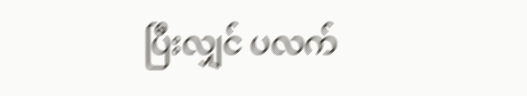ပြီးလျှင် ပလက်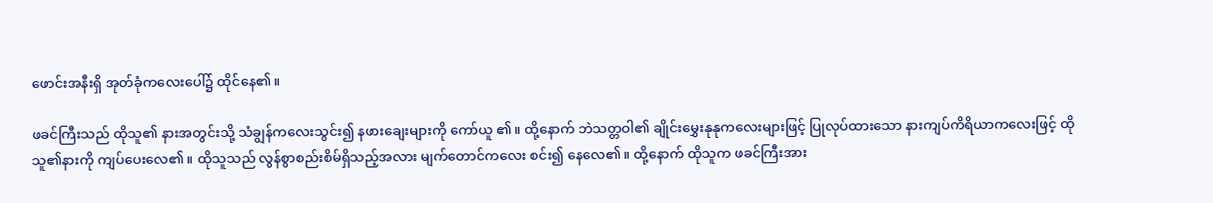ဖောင်းအနီးရှိ အုတ်ခုံကလေးပေါ်၌ ထိုင်နေ၏။

ဖခင်ကြီးသည် ထိုသူ၏ နားအတွင်းသို့ သံချွန်ကလေးသွင်း၍ နဖားချေးများကို ကော်ယူ ၏။ ထို့နောက် ဘဲသတ္တဝါ၏ ချိုင်းမွှေးနုနုကလေးများဖြင့် ပြုလုပ်ထားသော နားကျပ်ကိရိယာကလေးဖြင့် ထိုသူ၏နားကို ကျပ်ပေးလေ၏။ ထိုသူသည် လွန်စွာစည်းစိမ်ရှိသည့်အလား မျက်တောင်ကလေး စင်း၍ နေလေ၏။ ထို့နောက် ထိုသူက ဖခင်ကြီးအား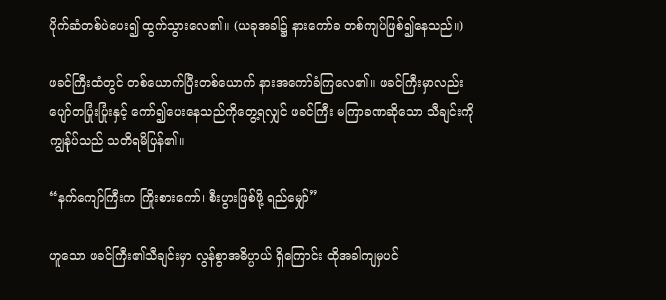ပိုက်ဆံတစ်ပဲပေး၍ ထွက်သွားလေ၏။ (ယခုအခါ၌ နားကော်ခ တစ်ကျပ်ဖြစ်၍နေသည်။)

ဖခင်ကြီးထံတွင် တစ်ယောက်ပြီးတစ်ယောက် နားအကော်ခံကြလေ၏။ ဖခင်ကြီးမှာလည်း ပျော်တပြုံးပြုံးနှင့် ကော်၍ပေးနေသည်ကိုတွေ့ရလျှင် ဖခင်ကြီး မကြာခဏဆိုသော သီချင်းကို ကျွန်ုပ်သည် သတိရမိပြန်၏။

“နက်ကျော်ကြီးက ကြိုးစားကော်၊ စီးပွားဖြစ်ဖို့ ရည်မျှော်”

ဟူသော ဖခင်ကြီး၏သီချင်းမှာ လွန်စွာအဓိပ္ပာယ် ရှိကြောင်း ထိုအခါကျမှပင်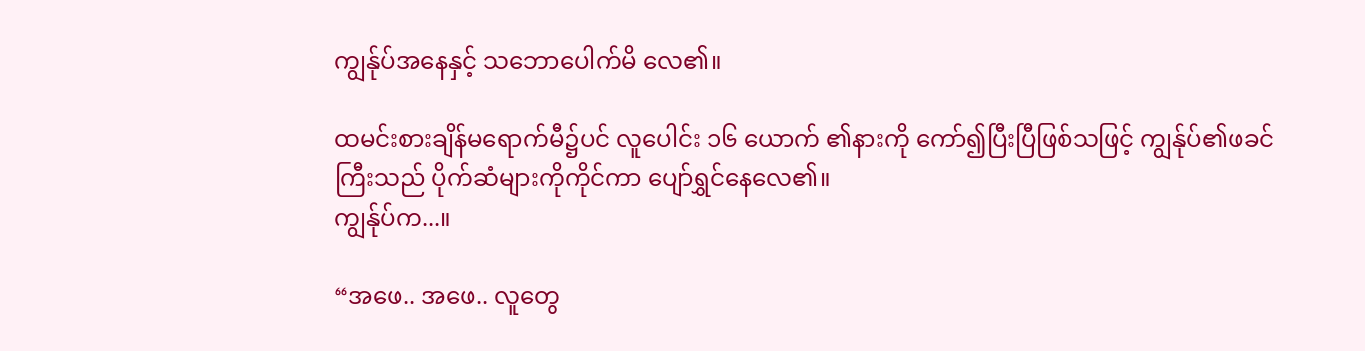ကျွန်ုပ်အနေနှင့် သဘောပေါက်မိ လေ၏။

ထမင်းစားချိန်မရောက်မီ၌ပင် လူပေါင်း ၁၆ ယောက် ၏နားကို ကော်၍ပြီးပြီဖြစ်သဖြင့် ကျွန်ုပ်၏ဖခင်ကြီးသည် ပိုက်ဆံများကိုကိုင်ကာ ပျော်ရွှင်နေလေ၏။
ကျွန်ုပ်က...။

“အဖေ.. အဖေ.. လူတွေ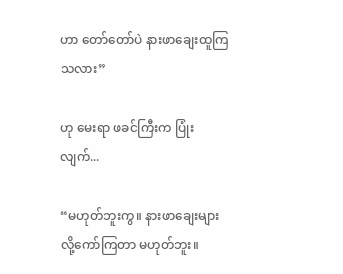ဟာ တော်တော်ပဲ နားဖာချေးထူကြသလား”

ဟု မေးရာ ဖခင်ကြီးက ပြုံးလျက်...

“မဟုတ်ဘူးကွ။ နားဖာချေးများလို့ကော်ကြတာ မဟုတ်ဘူး။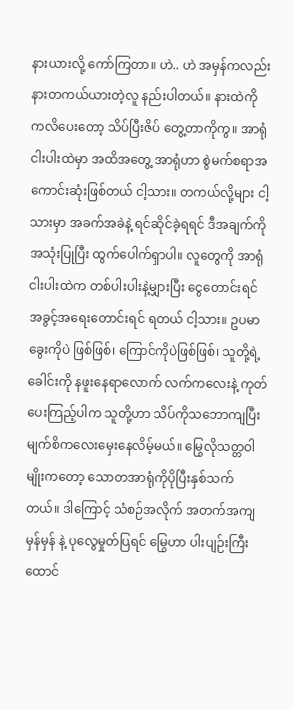နားယားလို့ ကော်ကြတာ။ ဟဲ.. ဟဲ အမှန်ကလည်း နားတကယ်ယားတဲ့လူ နည်းပါတယ်။ နားထဲကို ကလိပေးတော့ သိပ်ပြီးဇိပ် တွေ့တာကိုကွ။ အာရုံငါးပါးထဲမှာ အထိအတွေ့ အာရုံဟာ စွဲမက်စရာအကောင်းဆုံးဖြစ်တယ် ငါ့သား။ တကယ်လို့များ ငါ့သားမှာ အခက်အခဲနဲ့ ရင်ဆိုင်ခဲ့ရရင် ဒီအချက်ကိုအသုံးပြုပြီး ထွက်ပေါက်ရှာပါ။ လူတွေကို အာရုံငါးပါးထဲက တစ်ပါးပါးနဲ့မျှားပြီး ငွေတောင်းရင် အခွင့်အရေးတောင်းရင် ရတယ် ငါ့သား။ ဥပမာ ခွေးကိုပဲ ဖြစ်ဖြစ်၊ ကြောင်ကိုပဲဖြစ်ဖြစ်၊ သူတို့ရဲ့ ခေါင်းကို နဖူးနေရာလောက် လက်ကလေးနဲ့ ကုတ်ပေးကြည့်ပါက သူတို့ဟာ သိပ်ကိုသဘောကျပြီး မျက်စိကလေးမှေးနေလိမ့်မယ်။ မြွေလိုသတ္တဝါ မျိုးကတော့ သောတအာရုံကိုပိုပြီးနှစ်သက်တယ်။ ဒါကြောင့် သံစဉ်အလိုက် အတက်အကျမှန်မှန် နဲ့ ပုလွေမှုတ်ပြရင် မြွေဟာ ပါးပျဉ်းကြီးထောင်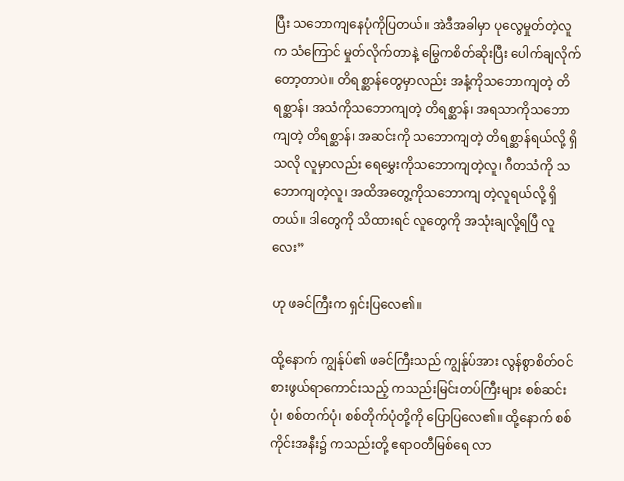ပြီး သဘောကျနေပုံကိုပြတယ်။ အဲဒီအခါမှာ ပုလွေမှုတ်တဲ့လူက သံကြောင် မှုတ်လိုက်တာနဲ့ မြွေကစိတ်ဆိုးပြီး ပေါက်ချလိုက်တော့တာပဲ။ တိရစ္ဆာန်တွေမှာလည်း အနံ့ကိုသဘောကျတဲ့ တိရစ္ဆာန်၊ အသံကိုသဘောကျတဲ့ တိရစ္ဆာန်၊ အရသာကိုသဘောကျတဲ့ တိရစ္ဆာန်၊ အဆင်းကို သဘောကျတဲ့ တိရစ္ဆာန်ရယ်လို့ ရှိသလို လူမှာလည်း ရေမွှေးကိုသဘောကျတဲ့လူ၊ ဂီတသံကို သဘောကျတဲ့လူ၊ အထိအတွေ့ကိုသဘောကျ တဲ့လူရယ်လို့ ရှိတယ်။ ဒါတွေကို သိထားရင် လူတွေကို အသုံးချလို့ရပြီ လူလေး”

ဟု ဖခင်ကြီးက ရှင်းပြလေ၏။

ထို့နောက် ကျွန်ုပ်၏ ဖခင်ကြီးသည် ကျွန်ုပ်အား လွန်စွာစိတ်ဝင်စားဖွယ်ရာကောင်းသည့် ကသည်းမြင်းတပ်ကြီးများ စစ်ဆင်းပုံ၊ စစ်တက်ပုံ၊ စစ်တိုက်ပုံတို့ကို ပြောပြလေ၏။ ထို့နောက် စစ်ကိုင်းအနီး၌ ကသည်းတို့ ဧရာဝတီမြစ်ရေ လာ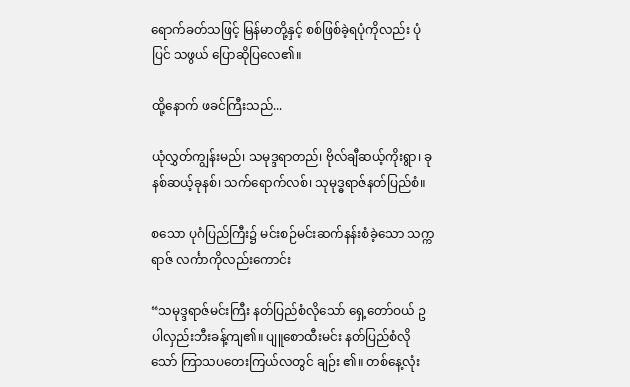ရောက်ခတ်သဖြင့် မြန်မာတို့နှင့် စစ်ဖြစ်ခဲ့ရပုံကိုလည်း ပုံပြင် သဖွယ် ပြောဆိုပြလေ၏။

ထို့နောက် ဖခင်ကြီးသည်...

ယုံလွှတ်ကျွန်းမည်၊ သမုဒ္ဒရာတည်၊ ဗိုလ်ချီဆယ့်ကိုးရွာ၊ ခုနစ်ဆယ့်ခုနစ်၊ သက်ရောက်လစ်၊ သုမုဒ္ဓရာဇ်နတ်ပြည်စံ။

စသော ပုဂံပြည်ကြီး၌ မင်းစဉ်မင်းဆက်နန်းစံခဲ့သော သက္ကရာဇ် လင်္ကာကိုလည်းကောင်း

“သမုဒ္ဒရာဇ်မင်းကြီး နတ်ပြည်စံလိုသော် ရှေ့တော်ဝယ် ဥပါလှည်းဘီးခန့်ကျ၏။ ပျူစောထီးမင်း နတ်ပြည်စံလိုသော် ကြာသပတေးကြယ်လတွင် ချဉ်း ၏။ တစ်နေ့လုံး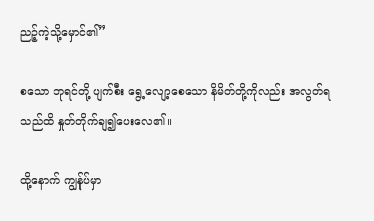ညဉ့်ကဲ့သို့မှောင်၏”

စသော ဘုရင်တို့ ပျက်စီး ရွေ့လျော့စေသော နိမိတ်တို့ကိုလည်း အလွတ်ရသည်ထိ နှုတ်တိုက်ချ၍ပေးလေ၏။

ထို့နောက် ကျွန်ုပ်မှာ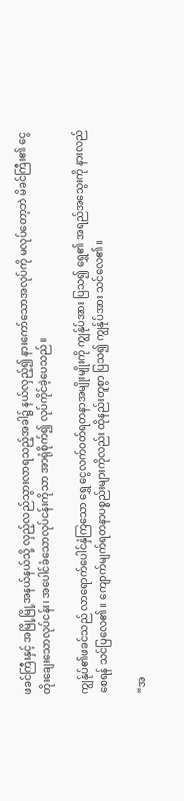ဖခင်ကြီးနှင့် အမြို့မြို့အနယ်နယ်သို့ လှည့်လည်သွားလာရသည့်အခါ၌ နယ်လှည့်၍ နားကော်သောအလုပ်ကို မလုပ်တော့ဘဲ မိခင်ကြီး၏ ငွေတိုးချေးသောလုပ်ငန်း၊ အပေါင်ခံသောလုပ်ငန်းကိုသာ အာရုံစိုက်၍ လုပ်ကိုင်ခဲ့ပေသည်။

ကျွန်ုပ်၏ဖခင်သည် လာရောက်ပေါင်နှံကြသော ရွှေ ငွေလက်ဝတ်ရတနာအမျိုးမျိုးကို ကျွန်ုပ်အား ပြသ၍ ရွှေ၏ အရည်အသွေးကို နားလည်စေရန် သင်ပြလေ၏။ ကျောက်မျက်ရတနာပစ္စည်းများကိုလည်း ထိုနည်းတူစွာ ပြသ၍ ကျွန်ုပ်အား သင်လေ၏။

“အ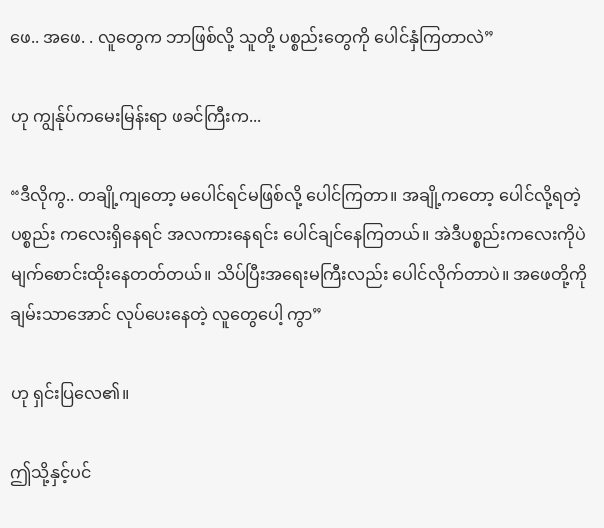ဖေ.. အဖေ. . လူတွေက ဘာဖြစ်လို့ သူတို့ ပစ္စည်းတွေကို ပေါင်နှံကြတာလဲ”

ဟု ကျွန်ုပ်ကမေးမြန်းရာ ဖခင်ကြီးက...

“ဒီလိုကွ.. တချို့ကျတော့ မပေါင်ရင်မဖြစ်လို့ ပေါင်ကြတာ။ အချို့ကတော့ ပေါင်လို့ရတဲ့ပစ္စည်း ကလေးရှိနေရင် အလကားနေရင်း ပေါင်ချင်နေကြတယ်။ အဲဒီပစ္စည်းကလေးကိုပဲ မျက်စောင်းထိုးနေတတ်တယ်။ သိပ်ပြီးအရေးမကြီးလည်း ပေါင်လိုက်တာပဲ။ အဖေတို့ကို ချမ်းသာအောင် လုပ်ပေးနေတဲ့ လူတွေပေါ့ ကွာ”

ဟု ရှင်းပြလေ၏။

ဤသို့နှင့်ပင်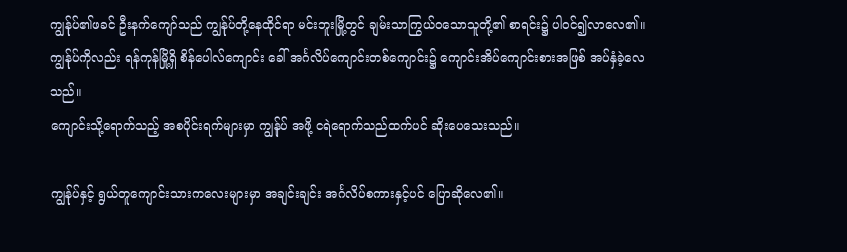ကျွန်ုပ်၏ဖခင် ဦးနက်ကျော်သည် ကျွန်ုပ်တို့နေထိုင်ရာ မင်းဘူးမြို့တွင် ချမ်းသာကြွယ်ဝသောသူတို့၏ စာရင်း၌ ပါဝင်၍လာလေ၏။
ကျွန်ုပ်ကိုလည်း ရန်ကုန်မြို့ရှိ စိန်ပေါလ်ကျောင်း ခေါ် အင်္ဂလိပ်ကျောင်းတစ်ကျောင်း၌ ကျောင်းအိပ်ကျောင်းစားအဖြစ် အပ်နှံခဲ့လေသည်။
ကျောင်းသို့ရောက်သည့် အစပိုင်းရက်များမှာ ကျွန်ုပ် အဖို့ ငရဲရောက်သည်ထက်ပင် ဆိုးပေသေးသည်။

ကျွန်ုပ်နှင့် ရွယ်တူကျောင်းသားကလေးများမှာ အချင်းချင်း အင်္ဂလိပ်စကားနှင့်ပင် ပြောဆိုလေ၏။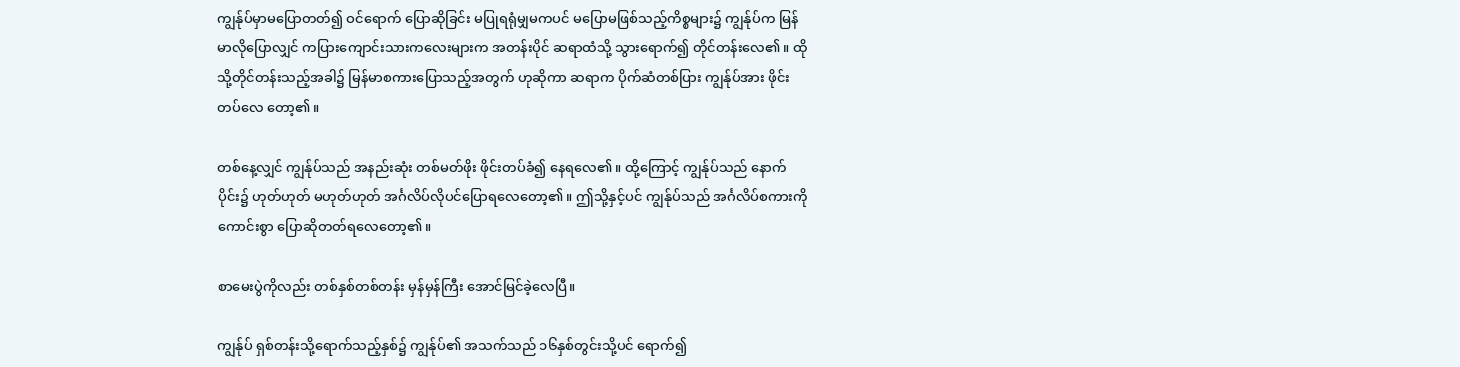ကျွန်ုပ်မှာမပြောတတ်၍ ဝင်ရောက် ပြောဆိုခြင်း မပြုရရုံမျှမကပင် မပြောမဖြစ်သည့်ကိစ္စများ၌ ကျွန်ုပ်က မြန်မာလိုပြောလျှင် ကပြားကျောင်းသားကလေးများက အတန်းပိုင် ဆရာထံသို့ သွားရောက်၍ တိုင်တန်းလေ၏။ ထိုသို့တိုင်တန်းသည့်အခါ၌ မြန်မာစကားပြောသည့်အတွက် ဟုဆိုကာ ဆရာက ပိုက်ဆံတစ်ပြား ကျွန်ုပ်အား ဖိုင်းတပ်လေ တော့၏။

တစ်နေ့လျှင် ကျွန်ုပ်သည် အနည်းဆုံး တစ်မတ်ဖိုး ဖိုင်းတပ်ခံ၍ နေရလေ၏။ ထို့ကြောင့် ကျွန်ုပ်သည် နောက်ပိုင်း၌ ဟုတ်ဟုတ် မဟုတ်ဟုတ် အင်္ဂလိပ်လိုပင်ပြောရလေတော့၏။ ဤသို့နှင့်ပင် ကျွန်ုပ်သည် အင်္ဂလိပ်စကားကို ကောင်းစွာ ပြောဆိုတတ်ရလေတော့၏။

စာမေးပွဲကိုလည်း တစ်နှစ်တစ်တန်း မှန်မှန်ကြီး အောင်မြင်ခဲ့လေပြီ။

ကျွန်ုပ် ရှစ်တန်းသို့ရောက်သည့်နှစ်၌ ကျွန်ုပ်၏ အသက်သည် ၁၆နှစ်တွင်းသို့ပင် ရောက်၍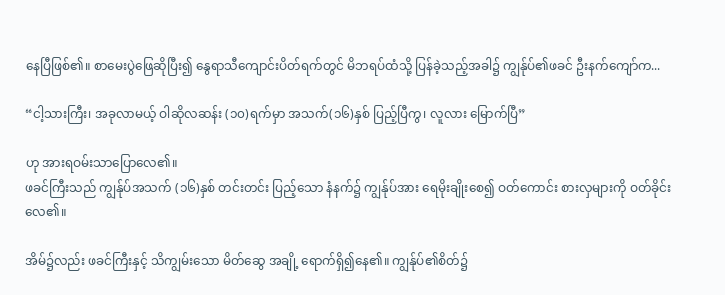နေပြီဖြစ်၏။ စာမေးပွဲဖြေဆိုပြီး၍ နွေရာသီကျောင်းပိတ်ရက်တွင် မိဘရပ်ထံသို့ ပြန်ခဲ့သည့်အခါ၌ ကျွန်ုပ်၏ဖခင် ဦးနက်ကျော်က...

“ငါ့သားကြီး၊ အခုလာမယ့် ဝါဆိုလဆန်း (၁၀)ရက်မှာ အသက်(၁၆)နှစ် ပြည့်ပြီကွ၊ လူလား မြောက်ပြီ”

ဟု အားရဝမ်းသာပြောလေ၏။
ဖခင်ကြီးသည် ကျွန်ုပ်အသက် (၁၆)နှစ် တင်းတင်း ပြည့်သော နံနက်၌ ကျွန်ုပ်အား ရေမိုးချိုးစေ၍ ဝတ်ကောင်း စားလှများကို ဝတ်ခိုင်းလေ၏။

အိမ်၌လည်း ဖခင်ကြီးနှင့် သိကျွမ်းသော မိတ်ဆွေ အချို့ ရောက်ရှိ၍နေ၏။ ကျွန်ုပ်၏စိတ်၌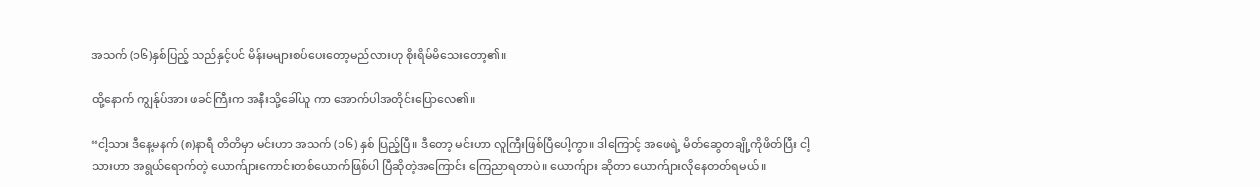အသက် (၁၆)နှစ်ပြည့် သည်နှင့်ပင် မိန်းမများစပ်ပေးတော့မည်လားဟု စိုးရိမ်မိသေးတော့၏။

ထို့နောက် ကျွန်ုပ်အား ဖခင်ကြီးက အနီးသို့ခေါ်ယူ ကာ အောက်ပါအတိုင်းပြောလေ၏။

“ငါ့သား ဒီနေ့မနက် (၈)နာရီ တိတိမှာ မင်းဟာ အသက် (၁၆) နှစ် ပြည့်ပြီ။ ဒီတော့ မင်းဟာ လူကြီးဖြစ်ပြီပေါ့ကွာ။ ဒါကြောင့် အဖေရဲ့ မိတ်ဆွေတချို့ကိုဖိတ်ပြီး ငါ့သားဟာ အရွယ်ရောက်တဲ့ ယောက်ျားကောင်းတစ်ယောက်ဖြစ်ပါ ပြီဆိုတဲ့အကြောင်း ကြေညာရတာပဲ။ ယောက်ျား ဆိုတာ ယောက်ျားလိုနေတတ်ရမယ်။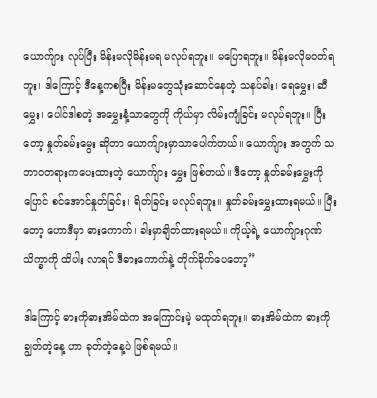ယောက်ျား လုပ်ပြီး မိန်းမလိုမိန်းမရ မလုပ်ရဘူး။ မပြောရဘူး။ မိန်းမလိုမဝတ်ရဘူး၊ ဒါကြောင့် ဒီနေ့ကစပြီး မိန်းမတွေသုံးဆောင်နေတဲ့ သနပ်ခါး၊ ရေမွှေး၊ ဆီမွှေး၊ ပေါင်ဒါစတဲ့ အမွှေးနံ့သာတွေကို ကိုယ်မှာ လိမ်းကျံခြင်း မလုပ်ရဘူး။ ပြီးတော့ နှုတ်ခမ်းမွေး ဆိုတာ ယောက်ျားမှာသာပေါက်တယ်။ ယောက်ျား အတွက် သဘာဝတရားကပေးထားတဲ့ ယောက်ျား မွှေး ဖြစ်တယ်။ ဒီတော့ နှုတ်ခမ်းမွှေးကို ပြောင် စင်အောင်နှုတ်ခြင်း၊ ရိတ်ခြင်း မလုပ်ရဘူး။ နှုတ်ခမ်းမွှေးထားရမယ်။ ပြီးတော့ ဟောဒီမှာ ဓားကောက်၊ ခါးမှာချိတ်ထားရမယ်။ ကိုယ့်ရဲ့ ယောက်ျားဂုဏ်သိက္ခာကို ထိပါး လာရင် ဒီဓားကောက်နဲ့ တိုက်ခိုက်ပေတော့”

ဒါကြောင့် ဓားကိုဓားအိမ်ထဲက အကြောင်းမဲ့ မထုတ်ရဘူး။ ဓားအိမ်ထဲက ဓားကို ချွတ်တဲ့နေ့ ဟာ ခုတ်တဲ့နေ့ပဲ ဖြစ်ရမယ်။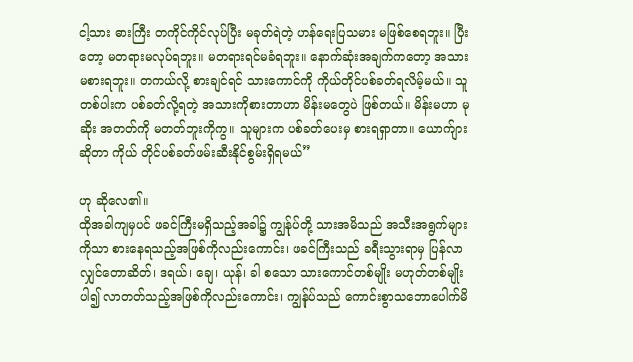ငါ့သား ဓားကြီး တကိုင်ကိုင်လုပ်ပြီး မခုတ်ရဲတဲ့ ဟန်ရေးပြသမား မဖြစ်စေရဘူး။ ပြီးတော့ မတရားမလုပ်ရဘူး။ မတရားရင်မခံရဘူး။ နောက်ဆုံးအချက်ကတော့ အသားမစားရဘူး။ တကယ်လို့ စားချင်ရင် သားကောင်ကို ကိုယ်တိုင်ပစ်ခတ်ရလိမ့်မယ်။ သူတစ်ပါးက ပစ်ခတ်လို့ရတဲ့ အသားကိုစားတာဟာ မိန်းမတွေပဲ ဖြစ်တယ်။ မိန်းမဟာ မုဆိုး အတတ်ကို မတတ်ဘူးကိုကွ။ သူများက ပစ်ခတ်ပေးမှ စားရရှာတာ။ ယောက်ျားဆိုတာ ကိုယ် တိုင်ပစ်ခတ်ဖမ်းဆီးနိုင်စွမ်းရှိရမယ်”

ဟု ဆိုလေ၏။
ထိုအခါကျမှပင် ဖခင်ကြီးမရှိသည့်အခါ၌ ကျွန်ုပ်တို့ သားအမိသည် အသီးအရွက်များကိုသာ စားနေရသည့်အဖြစ်ကိုလည်းကောင်း၊ ဖခင်ကြီးသည် ခရီးသွားရာမှ ပြန်လာလျှင်တောဆိတ်၊ ဒရယ်၊ ချေ၊ ယုန်၊ ခါ စသော သားကောင်တစ်မျိုး မဟုတ်တစ်မျိုး ပါ၍ လာတတ်သည့်အဖြစ်ကိုလည်းကောင်း၊ ကျွန်ုပ်သည် ကောင်းစွာသဘောပေါက်မိ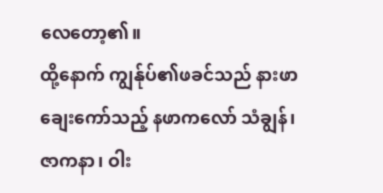လေတော့၏။
ထို့နောက် ကျွန်ုပ်၏ဖခင်သည် နားဖာချေးကော်သည့် နဖာကလော် သံချွန်၊ ဇာကနာ၊ ဝါး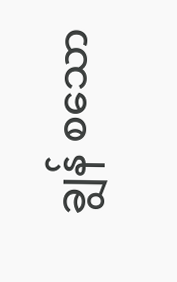ချွန် စသော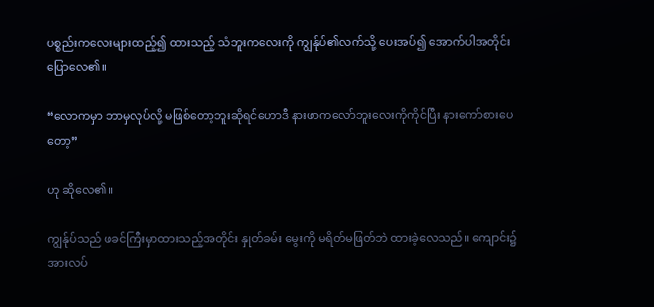ပစ္စည်းကလေးများထည့်၍ ထားသည့် သံဘူးကလေးကို ကျွန်ုပ်၏လက်သို့ ပေးအပ်၍ အောက်ပါအတိုင်းပြောလေ၏။

“လောကမှာ ဘာမှလုပ်လို့ မဖြစ်တော့ဘူးဆိုရင်ဟောဒီ နားဖာကလော်ဘူးလေးကိုကိုင်ပြီး နားကော်စားပေတော့”

ဟု ဆိုလေ၏။

ကျွန်ုပ်သည် ဖခင်ကြီးမှာထားသည့်အတိုင်း နှုတ်ခမ်း မွေးကို မရိတ်မဖြတ်ဘဲ ထားခဲ့လေသည်။ ကျောင်း၌ အားလပ်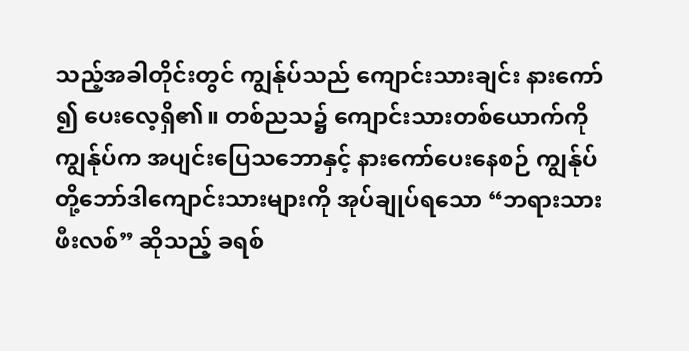သည့်အခါတိုင်းတွင် ကျွန်ုပ်သည် ကျောင်းသားချင်း နားကော် ၍ ပေးလေ့ရှိ၏။ တစ်ညသ၌ ကျောင်းသားတစ်ယောက်ကို ကျွန်ုပ်က အပျင်းပြေသဘောနှင့် နားကော်ပေးနေစဉ် ကျွန်ုပ် တို့ဘော်ဒါကျောင်းသားများကို အုပ်ချုပ်ရသော “ဘရားသား ဖီးလစ်” ဆိုသည့် ခရစ်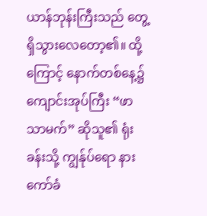ယာန်ဘုန်းကြီးသည် တွေ့ရှိသွားလေတော့၏။ ထို့ကြောင့် နောက်တစ်နေ့၌ ကျောင်းအုပ်ကြီး “ဖာသာမက်” ဆိုသူ၏ ရုံးခန်းသို့ ကျွန်ုပ်ရော နားကော်ခံ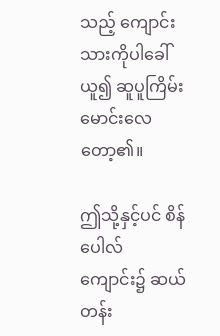သည့် ကျောင်းသားကိုပါခေါ်ယူ၍ ဆူပူကြိမ်းမောင်းလေတော့၏။

ဤသို့နှင့်ပင် စိန်ပေါလ်ကျောင်း၌ ဆယ်တန်း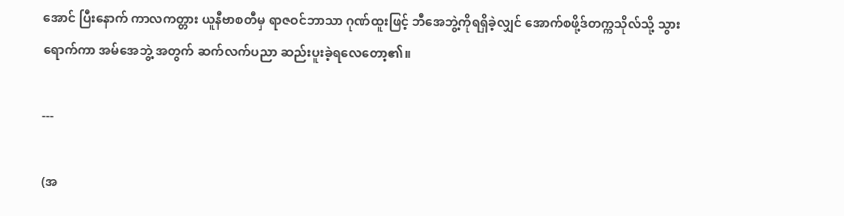အောင် ပြီးနောက် ကာလကတ္တား ယူနီဗာစတီမှ ရာဇဝင်ဘာသာ ဂုဏ်ထူးဖြင့် ဘီအေဘွဲ့ကိုရရှိခဲ့လျှင် အောက်စဖို့ဒ်တက္ကသိုလ်သို့ သွားရောက်ကာ အမ်အေဘွဲ့ အတွက် ဆက်လက်ပညာ ဆည်းပူးခဲ့ရလေတော့၏။

---

(အ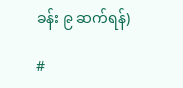ခန်း ၉ ဆက်ရန်)

#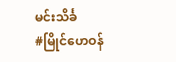မင်းသိင်္ခ
#မြိုင်ဟေဝန်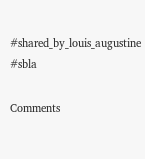#shared_by_louis_augustine
#sbla

Comments